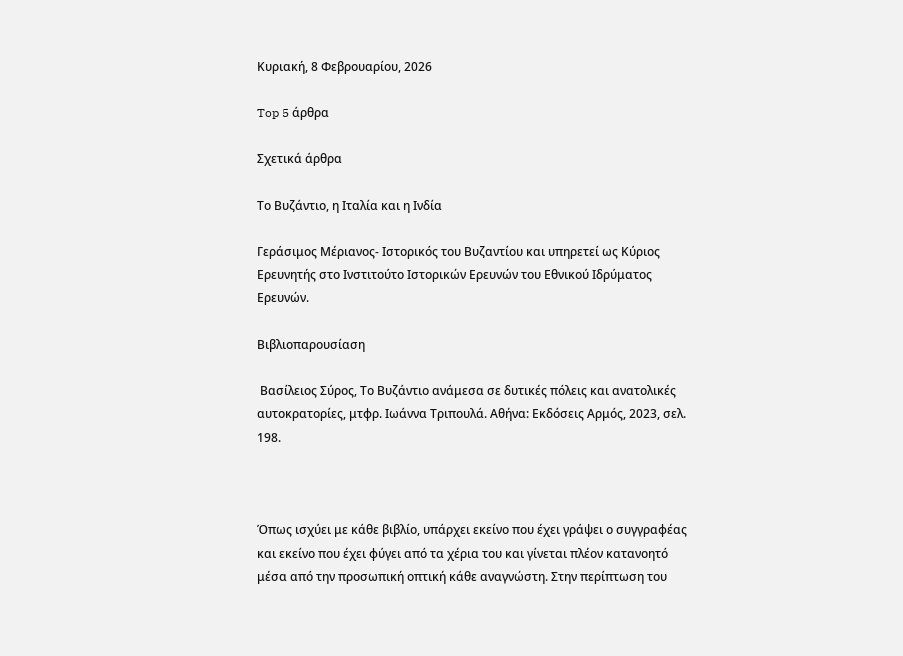Κυριακή, 8 Φεβρουαρίου, 2026

Top 5 άρθρα

Σχετικά άρθρα

Το Βυζάντιο, η Ιταλία και η Ινδία

Γεράσιμος Μέριανος- Ιστορικός του Βυζαντίου και υπηρετεί ως Κύριος Ερευνητής στο Ινστιτούτο Ιστορικών Ερευνών του Εθνικού Ιδρύματος Ερευνών.

Βιβλιοπαρουσίαση

 Βασίλειος Σύρος, Το Βυζάντιο ανάμεσα σε δυτικές πόλεις και ανατολικές αυτοκρατορίες, μτφρ. Ιωάννα Τριπουλά. Αθήνα: Εκδόσεις Αρμός, 2023, σελ. 198.



Όπως ισχύει με κάθε βιβλίο, υπάρχει εκείνο που έχει γράψει ο συγγραφέας και εκείνο που έχει φύγει από τα χέρια του και γίνεται πλέον κατανοητό μέσα από την προσωπική οπτική κάθε αναγνώστη. Στην περίπτωση του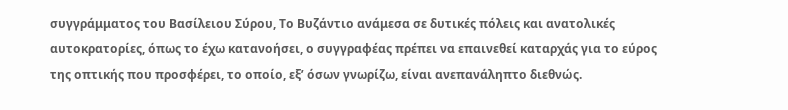συγγράμματος του Βασίλειου Σύρου, Το Βυζάντιο ανάμεσα σε δυτικές πόλεις και ανατολικές αυτοκρατορίες, όπως το έχω κατανοήσει, ο συγγραφέας πρέπει να επαινεθεί καταρχάς για το εύρος της οπτικής που προσφέρει, το οποίο, εξ’ όσων γνωρίζω, είναι ανεπανάληπτο διεθνώς.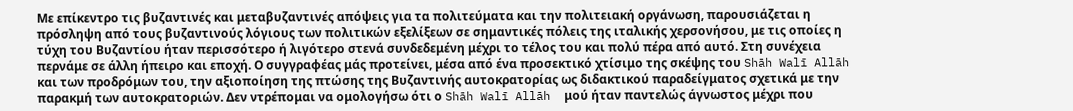Με επίκεντρο τις βυζαντινές και μεταβυζαντινές απόψεις για τα πολιτεύματα και την πολιτειακή οργάνωση, παρουσιάζεται η πρόσληψη από τους βυζαντινούς λόγιους των πολιτικών εξελίξεων σε σημαντικές πόλεις της ιταλικής χερσονήσου, με τις οποίες η τύχη του Βυζαντίου ήταν περισσότερο ή λιγότερο στενά συνδεδεμένη μέχρι το τέλος του και πολύ πέρα από αυτό. Στη συνέχεια περνάμε σε άλλη ήπειρο και εποχή. Ο συγγραφέας μάς προτείνει, μέσα από ένα προσεκτικό χτίσιμο της σκέψης του Shāh Walī Allāh  και των προδρόμων του, την αξιοποίηση της πτώσης της Βυζαντινής αυτοκρατορίας ως διδακτικού παραδείγματος σχετικά με την παρακμή των αυτοκρατοριών. Δεν ντρέπομαι να ομολογήσω ότι ο Shāh Walī Allāh  μού ήταν παντελώς άγνωστος μέχρι που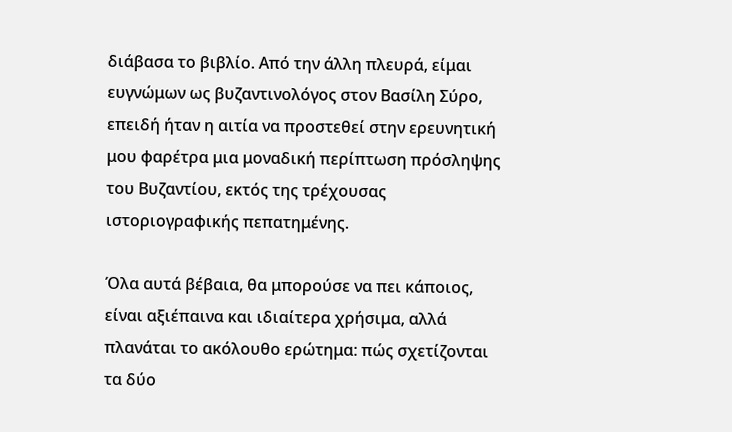διάβασα το βιβλίο. Από την άλλη πλευρά, είμαι ευγνώμων ως βυζαντινολόγος στον Βασίλη Σύρο, επειδή ήταν η αιτία να προστεθεί στην ερευνητική μου φαρέτρα μια μοναδική περίπτωση πρόσληψης του Βυζαντίου, εκτός της τρέχουσας ιστοριογραφικής πεπατημένης.

Όλα αυτά βέβαια, θα μπορούσε να πει κάποιος, είναι αξιέπαινα και ιδιαίτερα χρήσιμα, αλλά πλανάται το ακόλουθο ερώτημα: πώς σχετίζονται τα δύο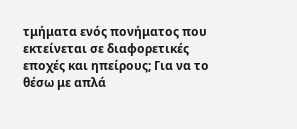τμήματα ενός πονήματος που εκτείνεται σε διαφορετικές εποχές και ηπείρους; Για να το θέσω με απλά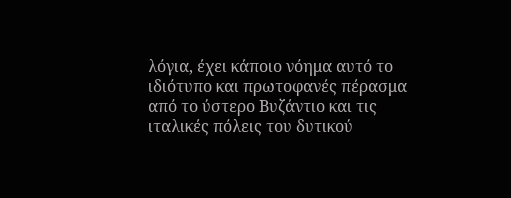λόγια, έχει κάποιο νόημα αυτό το ιδιότυπο και πρωτοφανές πέρασμα από το ύστερο Βυζάντιο και τις ιταλικές πόλεις του δυτικού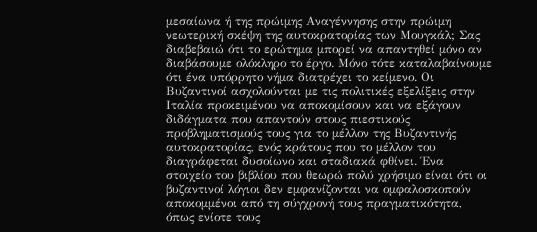μεσαίωνα ή της πρώιμης Αναγέννησης στην πρώιμη νεωτερική σκέψη της αυτοκρατορίας των Μουγκάλ; Σας διαβεβαιώ ότι το ερώτημα μπορεί να απαντηθεί μόνο αν διαβάσουμε ολόκληρο το έργο. Μόνο τότε καταλαβαίνουμε ότι ένα υπόρρητο νήμα διατρέχει το κείμενο. Οι Βυζαντινοί ασχολούνται με τις πολιτικές εξελίξεις στην Ιταλία προκειμένου να αποκομίσουν και να εξάγουν διδάγματα που απαντούν στους πιεστικούς προβληματισμούς τους για το μέλλον της Βυζαντινής αυτοκρατορίας, ενός κράτους που το μέλλον του διαγράφεται δυσοίωνο και σταδιακά φθίνει. Ένα στοιχείο του βιβλίου που θεωρώ πολύ χρήσιμο είναι ότι οι βυζαντινοί λόγιοι δεν εμφανίζονται να ομφαλοσκοπούν αποκομμένοι από τη σύγχρονή τους πραγματικότητα, όπως ενίοτε τους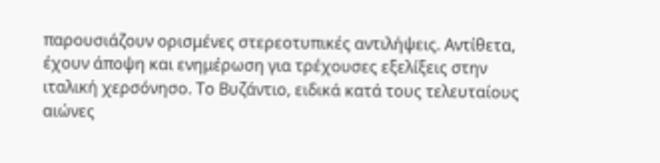παρουσιάζουν ορισμένες στερεοτυπικές αντιλήψεις. Αντίθετα, έχουν άποψη και ενημέρωση για τρέχουσες εξελίξεις στην ιταλική χερσόνησο. Το Βυζάντιο, ειδικά κατά τους τελευταίους αιώνες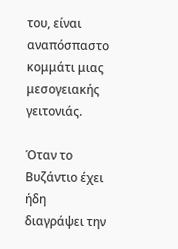του, είναι αναπόσπαστο κομμάτι μιας μεσογειακής γειτονιάς.

Όταν το Βυζάντιο έχει ήδη διαγράψει την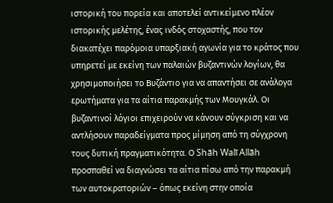ιστορική του πορεία και αποτελεί αντικείμενο πλέον ιστορικής μελέτης, ένας ινδός στοχαστής, που τον διακατέχει παρόμοια υπαρξιακή αγωνία για το κράτος που υπηρετεί με εκείνη των παλαιών βυζαντινών λογίων, θα χρησιμοποιήσει το Βυζάντιο για να απαντήσει σε ανάλογα ερωτήματα για τα αίτια παρακμής των Μουγκάλ. Οι βυζαντινοί λόγιοι επιχειρούν να κάνουν σύγκριση και να αντλήσουν παραδείγματα προς μίμηση από τη σύγχρονη τους δυτική πραγματικότητα. Ο Shāh Walī Allāh  προσπαθεί να διαγνώσει τα αίτια πίσω από την παρακμή των αυτοκρατοριών – όπως εκείνη στην οποία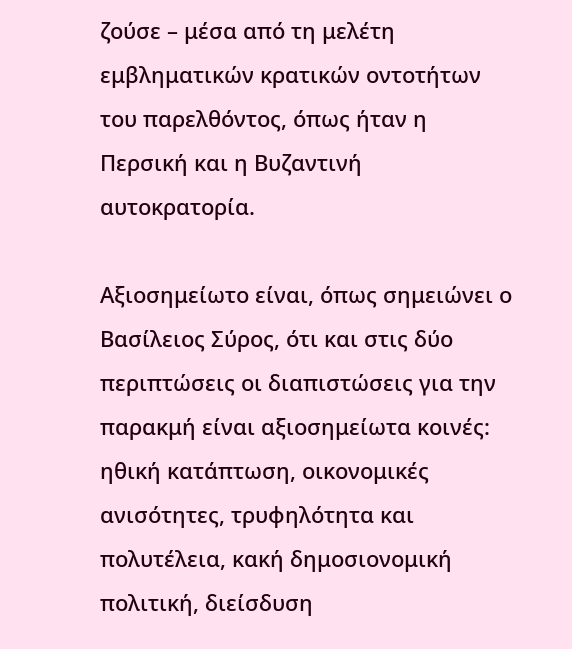ζούσε – μέσα από τη μελέτη εμβληματικών κρατικών οντοτήτων του παρελθόντος, όπως ήταν η Περσική και η Βυζαντινή αυτοκρατορία.

Αξιοσημείωτο είναι, όπως σημειώνει ο Βασίλειος Σύρος, ότι και στις δύο περιπτώσεις οι διαπιστώσεις για την παρακμή είναι αξιοσημείωτα κοινές: ηθική κατάπτωση, οικονομικές ανισότητες, τρυφηλότητα και πολυτέλεια, κακή δημοσιονομική πολιτική, διείσδυση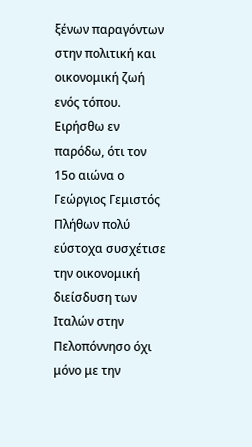ξένων παραγόντων στην πολιτική και οικονομική ζωή ενός τόπου. Ειρήσθω εν παρόδω, ότι τον 15ο αιώνα ο Γεώργιος Γεμιστός Πλήθων πολύ εύστοχα συσχέτισε την οικονομική διείσδυση των Ιταλών στην Πελοπόννησο όχι μόνο με την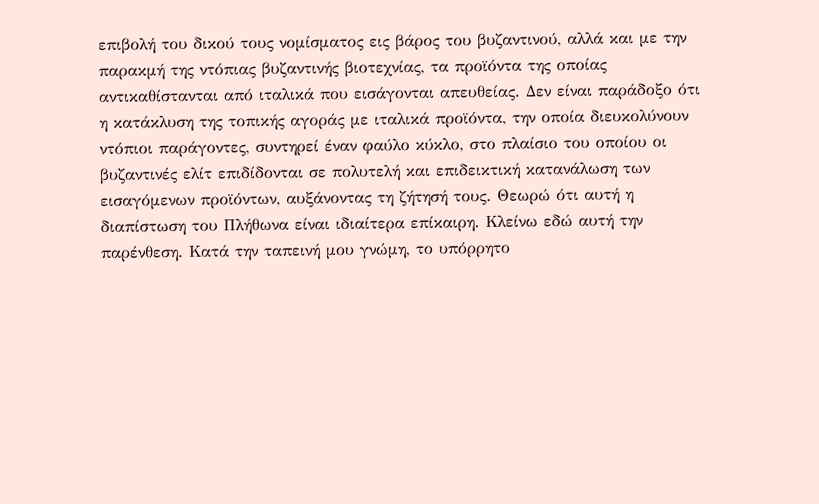επιβολή του δικού τους νομίσματος εις βάρος του βυζαντινού, αλλά και με την παρακμή της ντόπιας βυζαντινής βιοτεχνίας, τα προϊόντα της οποίας αντικαθίστανται από ιταλικά που εισάγονται απευθείας. Δεν είναι παράδοξο ότι η κατάκλυση της τοπικής αγοράς με ιταλικά προϊόντα, την οποία διευκολύνουν ντόπιοι παράγοντες, συντηρεί έναν φαύλο κύκλο, στο πλαίσιο του οποίου οι βυζαντινές ελίτ επιδίδονται σε πολυτελή και επιδεικτική κατανάλωση των εισαγόμενων προϊόντων, αυξάνοντας τη ζήτησή τους. Θεωρώ ότι αυτή η διαπίστωση του Πλήθωνα είναι ιδιαίτερα επίκαιρη. Κλείνω εδώ αυτή την παρένθεση. Κατά την ταπεινή μου γνώμη, το υπόρρητο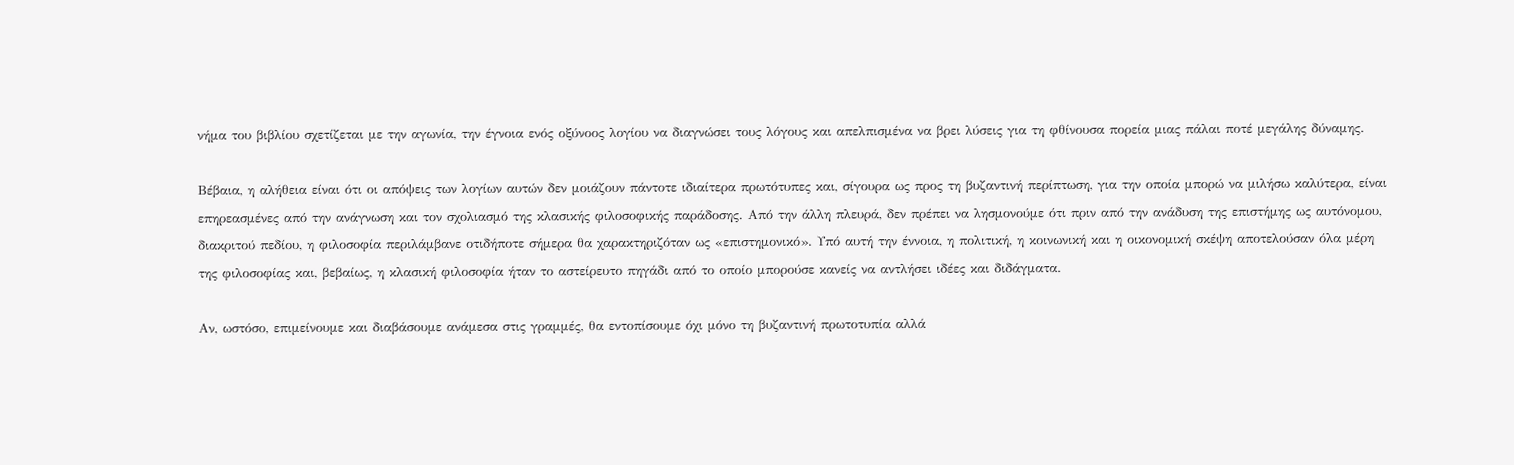νήμα του βιβλίου σχετίζεται με την αγωνία, την έγνοια ενός οξύνοος λογίου να διαγνώσει τους λόγους και απελπισμένα να βρει λύσεις για τη φθίνουσα πορεία μιας πάλαι ποτέ μεγάλης δύναμης.

Βέβαια, η αλήθεια είναι ότι οι απόψεις των λογίων αυτών δεν μοιάζουν πάντοτε ιδιαίτερα πρωτότυπες και, σίγουρα ως προς τη βυζαντινή περίπτωση, για την οποία μπορώ να μιλήσω καλύτερα, είναι επηρεασμένες από την ανάγνωση και τον σχολιασμό της κλασικής φιλοσοφικής παράδοσης. Από την άλλη πλευρά, δεν πρέπει να λησμονούμε ότι πριν από την ανάδυση της επιστήμης ως αυτόνομου, διακριτού πεδίου, η φιλοσοφία περιλάμβανε οτιδήποτε σήμερα θα χαρακτηριζόταν ως «επιστημονικό». Υπό αυτή την έννοια, η πολιτική, η κοινωνική και η οικονομική σκέψη αποτελούσαν όλα μέρη της φιλοσοφίας και, βεβαίως, η κλασική φιλοσοφία ήταν το αστείρευτο πηγάδι από το οποίο μπορούσε κανείς να αντλήσει ιδέες και διδάγματα.

Αν, ωστόσο, επιμείνουμε και διαβάσουμε ανάμεσα στις γραμμές, θα εντοπίσουμε όχι μόνο τη βυζαντινή πρωτοτυπία αλλά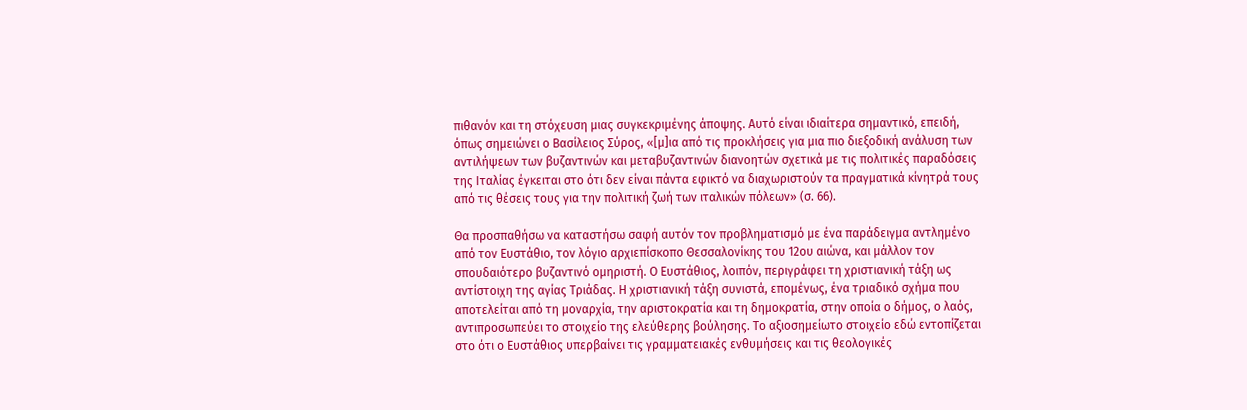πιθανόν και τη στόχευση μιας συγκεκριμένης άποψης. Αυτό είναι ιδιαίτερα σημαντικό, επειδή, όπως σημειώνει ο Βασίλειος Σύρος, «[μ]ια από τις προκλήσεις για μια πιο διεξοδική ανάλυση των αντιλήψεων των βυζαντινών και μεταβυζαντινών διανοητών σχετικά με τις πολιτικές παραδόσεις της Ιταλίας έγκειται στο ότι δεν είναι πάντα εφικτό να διαχωριστούν τα πραγματικά κίνητρά τους από τις θέσεις τους για την πολιτική ζωή των ιταλικών πόλεων» (σ. 66).

Θα προσπαθήσω να καταστήσω σαφή αυτόν τον προβληματισμό με ένα παράδειγμα αντλημένο από τον Ευστάθιο, τον λόγιο αρχιεπίσκοπο Θεσσαλονίκης του 12ου αιώνα, και μάλλον τον σπουδαιότερο βυζαντινό ομηριστή. Ο Ευστάθιος, λοιπόν, περιγράφει τη χριστιανική τάξη ως αντίστοιχη της αγίας Τριάδας. Η χριστιανική τάξη συνιστά, επομένως, ένα τριαδικό σχήμα που αποτελείται από τη μοναρχία, την αριστοκρατία και τη δημοκρατία, στην οποία ο δήμος, ο λαός, αντιπροσωπεύει το στοιχείο της ελεύθερης βούλησης. Το αξιοσημείωτο στοιχείο εδώ εντοπίζεται στο ότι ο Ευστάθιος υπερβαίνει τις γραμματειακές ενθυμήσεις και τις θεολογικές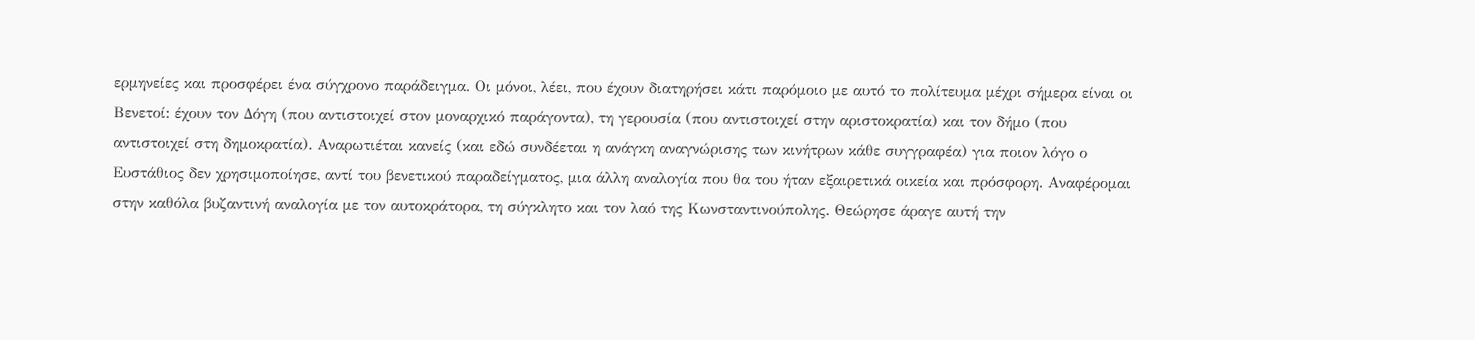ερμηνείες και προσφέρει ένα σύγχρονο παράδειγμα. Οι μόνοι, λέει, που έχουν διατηρήσει κάτι παρόμοιο με αυτό το πολίτευμα μέχρι σήμερα είναι οι Βενετοί: έχουν τον Δόγη (που αντιστοιχεί στον μοναρχικό παράγοντα), τη γερουσία (που αντιστοιχεί στην αριστοκρατία) και τον δήμο (που αντιστοιχεί στη δημοκρατία). Αναρωτιέται κανείς (και εδώ συνδέεται η ανάγκη αναγνώρισης των κινήτρων κάθε συγγραφέα) για ποιον λόγο ο Ευστάθιος δεν χρησιμοποίησε, αντί του βενετικού παραδείγματος, μια άλλη αναλογία που θα του ήταν εξαιρετικά οικεία και πρόσφορη. Αναφέρομαι στην καθόλα βυζαντινή αναλογία με τον αυτοκράτορα, τη σύγκλητο και τον λαό της Κωνσταντινούπολης. Θεώρησε άραγε αυτή την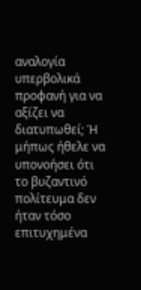αναλογία υπερβολικά προφανή για να αξίζει να διατυπωθεί; Ή μήπως ήθελε να υπονοήσει ότι το βυζαντινό πολίτευμα δεν ήταν τόσο επιτυχημένα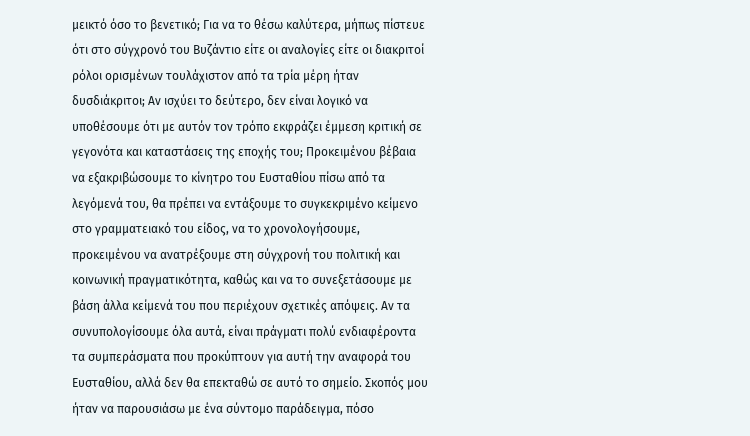μεικτό όσο το βενετικό; Για να το θέσω καλύτερα, μήπως πίστευε ότι στο σύγχρονό του Βυζάντιο είτε οι αναλογίες είτε οι διακριτοί ρόλοι ορισμένων τουλάχιστον από τα τρία μέρη ήταν δυσδιάκριτοι; Αν ισχύει το δεύτερο, δεν είναι λογικό να υποθέσουμε ότι με αυτόν τον τρόπο εκφράζει έμμεση κριτική σε γεγονότα και καταστάσεις της εποχής του; Προκειμένου βέβαια να εξακριβώσουμε το κίνητρο του Ευσταθίου πίσω από τα λεγόμενά του, θα πρέπει να εντάξουμε το συγκεκριμένο κείμενο στο γραμματειακό του είδος, να το χρονολογήσουμε, προκειμένου να ανατρέξουμε στη σύγχρονή του πολιτική και κοινωνική πραγματικότητα, καθώς και να το συνεξετάσουμε με βάση άλλα κείμενά του που περιέχουν σχετικές απόψεις. Αν τα συνυπολογίσουμε όλα αυτά, είναι πράγματι πολύ ενδιαφέροντα τα συμπεράσματα που προκύπτουν για αυτή την αναφορά του Ευσταθίου, αλλά δεν θα επεκταθώ σε αυτό το σημείο. Σκοπός μου ήταν να παρουσιάσω με ένα σύντομο παράδειγμα, πόσο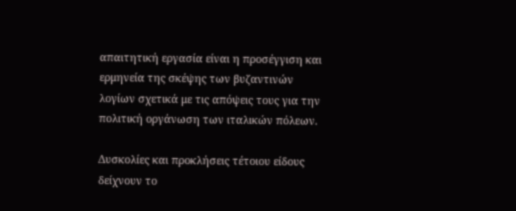απαιτητική εργασία είναι η προσέγγιση και ερμηνεία της σκέψης των βυζαντινών λογίων σχετικά με τις απόψεις τους για την πολιτική οργάνωση των ιταλικών πόλεων.

Δυσκολίες και προκλήσεις τέτοιου είδους δείχνουν το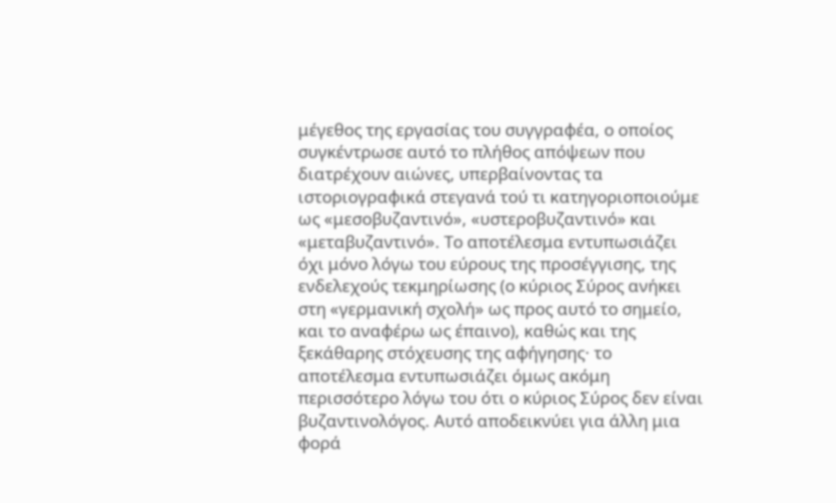μέγεθος της εργασίας του συγγραφέα, ο οποίος συγκέντρωσε αυτό το πλήθος απόψεων που διατρέχουν αιώνες, υπερβαίνοντας τα ιστοριογραφικά στεγανά τού τι κατηγοριοποιούμε ως «μεσοβυζαντινό», «υστεροβυζαντινό» και «μεταβυζαντινό». Το αποτέλεσμα εντυπωσιάζει όχι μόνο λόγω του εύρους της προσέγγισης, της ενδελεχούς τεκμηρίωσης (ο κύριος Σύρος ανήκει στη «γερμανική σχολή» ως προς αυτό το σημείο, και το αναφέρω ως έπαινο), καθώς και της ξεκάθαρης στόχευσης της αφήγησης· το αποτέλεσμα εντυπωσιάζει όμως ακόμη περισσότερο λόγω του ότι ο κύριος Σύρος δεν είναι βυζαντινολόγος. Αυτό αποδεικνύει για άλλη μια φορά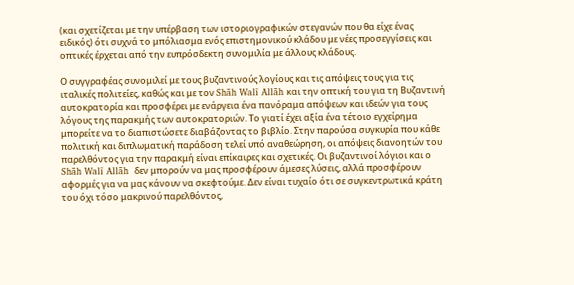(και σχετίζεται με την υπέρβαση των ιστοριογραφικών στεγανών που θα είχε ένας ειδικός) ότι συχνά το μπόλιασμα ενός επιστημονικού κλάδου με νέες προσεγγίσεις και οπτικές έρχεται από την ευπρόσδεκτη συνομιλία με άλλους κλάδους.

Ο συγγραφέας συνομιλεί με τους βυζαντινούς λογίους και τις απόψεις τους για τις ιταλικές πολιτείες, καθώς και με τον Shāh Walī Allāh και την οπτική του για τη Βυζαντινή αυτοκρατορία και προσφέρει με ενάργεια ένα πανόραμα απόψεων και ιδεών για τους λόγους της παρακμής των αυτοκρατοριών. Το γιατί έχει αξία ένα τέτοιο εγχείρημα μπορείτε να το διαπιστώσετε διαβάζοντας το βιβλίο. Στην παρούσα συγκυρία που κάθε πολιτική και διπλωματική παράδοση τελεί υπό αναθεώρηση, οι απόψεις διανοητών του παρελθόντος για την παρακμή είναι επίκαιρες και σχετικές. Οι βυζαντινοί λόγιοι και ο Shāh Walī Allāh  δεν μπορούν να μας προσφέρουν άμεσες λύσεις, αλλά προσφέρουν αφορμές για να μας κάνουν να σκεφτούμε. Δεν είναι τυχαίο ότι σε συγκεντρωτικά κράτη του όχι τόσο μακρινού παρελθόντος,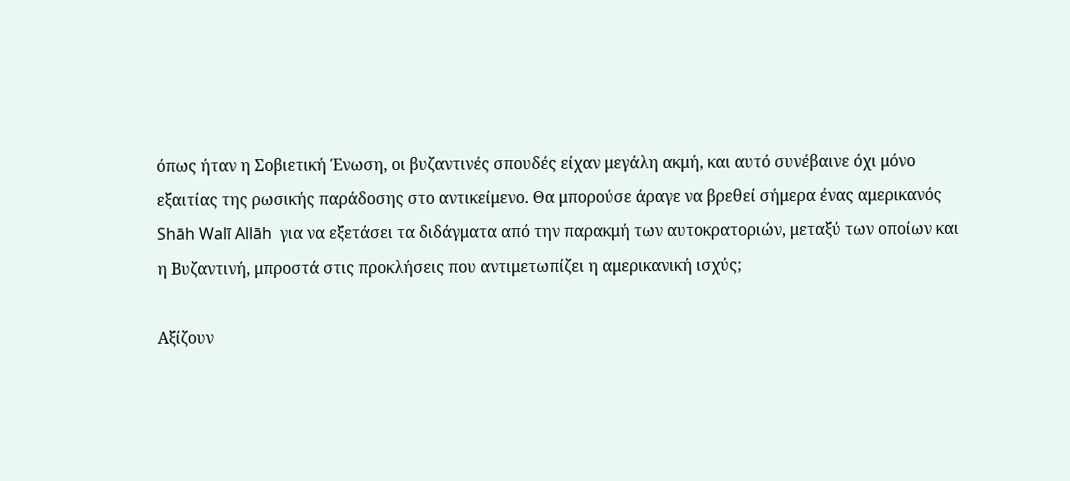όπως ήταν η Σοβιετική Ένωση, οι βυζαντινές σπουδές είχαν μεγάλη ακμή, και αυτό συνέβαινε όχι μόνο εξαιτίας της ρωσικής παράδοσης στο αντικείμενο. Θα μπορούσε άραγε να βρεθεί σήμερα ένας αμερικανός Shāh Walī Allāh  για να εξετάσει τα διδάγματα από την παρακμή των αυτοκρατοριών, μεταξύ των οποίων και η Βυζαντινή, μπροστά στις προκλήσεις που αντιμετωπίζει η αμερικανική ισχύς;

Αξίζουν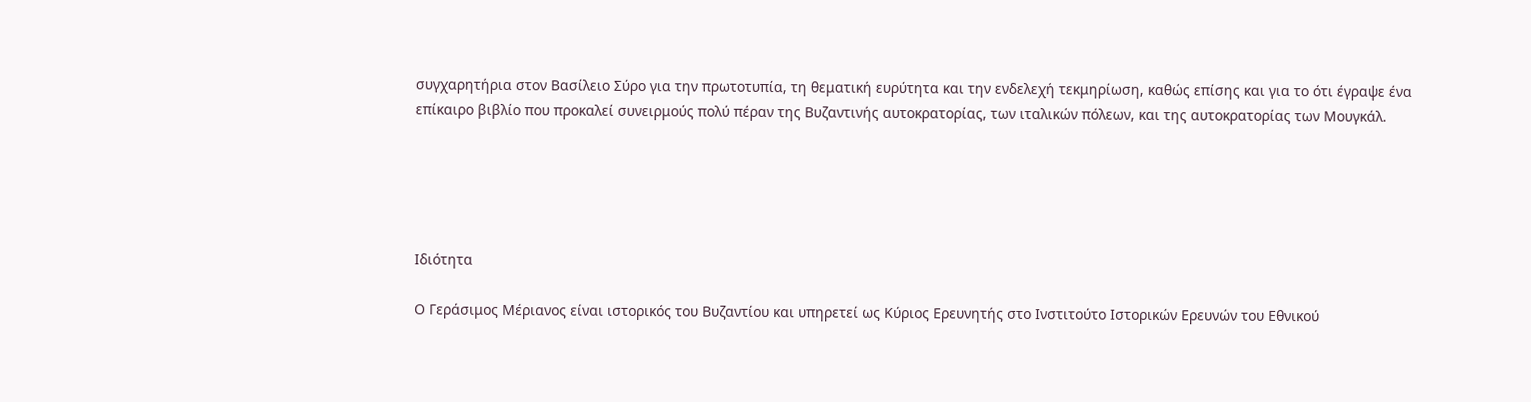συγχαρητήρια στον Βασίλειο Σύρο για την πρωτοτυπία, τη θεματική ευρύτητα και την ενδελεχή τεκμηρίωση, καθώς επίσης και για το ότι έγραψε ένα επίκαιρο βιβλίο που προκαλεί συνειρμούς πολύ πέραν της Βυζαντινής αυτοκρατορίας, των ιταλικών πόλεων, και της αυτοκρατορίας των Μουγκάλ.





Ιδιότητα

Ο Γεράσιμος Μέριανος είναι ιστορικός του Βυζαντίου και υπηρετεί ως Κύριος Ερευνητής στο Ινστιτούτο Ιστορικών Ερευνών του Εθνικού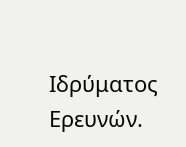Ιδρύματος Ερευνών.